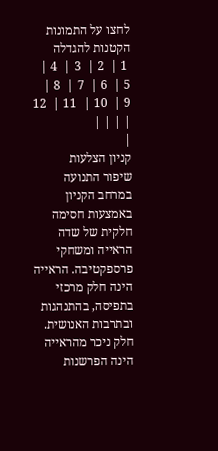לחצו על התמונות הקטנות להגדלה
 1 |  2 |  3 |  4 |  5 |  6 |  7 |  8 |  9 |  10 |  11 |  12 | | | |
|
קניון הצלעות
שיפור התנועה במרחב הקניון באמצעות חסימה חלקית של שדה הראייה ומשחקי פרספקטיבה. הראייה הינה חלק מרכזי בתפיסה, בהתנהגות ובתרבות האנושית. חלק ניכר מהראייה הינה הפרשנות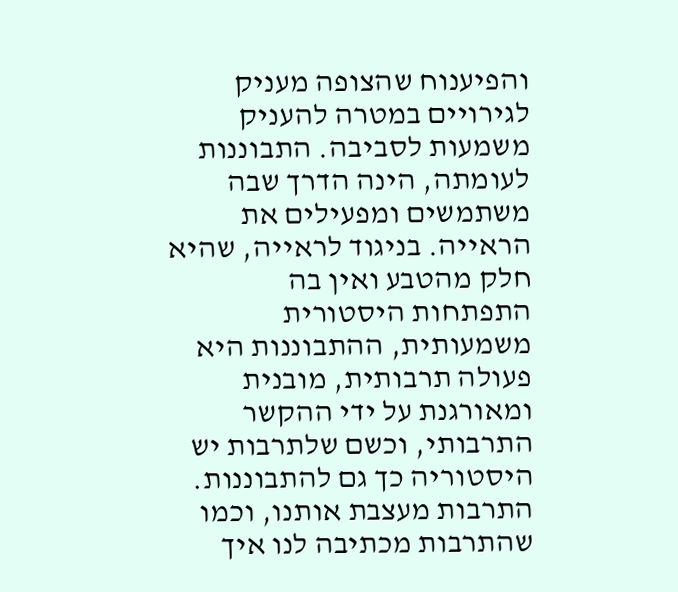והפיענוח שהצופה מעניק לגירויים במטרה להעניק משמעות לסביבה. התבוננות לעומתה, הינה הדרך שבה משתמשים ומפעילים את הראייה. בניגוד לראייה, שהיא חלק מהטבע ואין בה התפתחות היסטורית משמעותית, ההתבוננות היא פעולה תרבותית, מובנית ומאורגנת על ידי ההקשר התרבותי, וכשם שלתרבות יש היסטוריה כך גם להתבוננות. התרבות מעצבת אותנו, וכמו שהתרבות מכתיבה לנו איך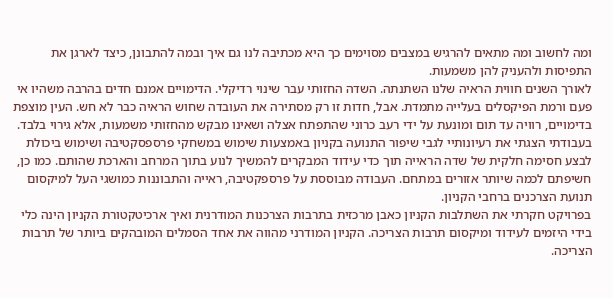ומה לחשוב ומה מתאים להרגיש במצבים מסוימים כך היא מכתיבה לנו גם איך ובמה להתבונן, כיצד לארגן את התפיסות ולהעניק להן משמעות.
לאורך השנים חווית הראיה שלנו השתנתה. השדה החזותי עבר שינוי רדיקלי. הדימויים אמנם חדים בהרבה משהיו אי פעם ורמת הפיקסלים בעלייה מתמדת. אבל, חדות זו רק מסתירה את העובדה שחוש הראיה כבר לא חש. העין מוצפת בדימויים, רוויה עד תום ומונעת על ידי רעב כרוני שהתפתח אצלה ושאינו מבקש מהחזותי משמעות, אלא גירוי בלבד.
בעבודתי הצגתי את רעיונותיי לגבי שיפור התנועה בקניון באמצעות שימוש במשחקי פרספסקטיבה ושימוש ביכולת לבצע חסימה חלקית של שדה הראייה תוך כדי עידוד המבקרים להמשיך לנוע בתוך המרחב והארכת שהותם. כמו כן, חשיפתם לכמה שיותר אזורים במתחם. העבודה מבוססת על פרספקטיבה, ראייה והתבוננות כמושגי העל למיקסום תנועת הצרכנים ברחבי הקניון.
בפרויקט חקרתי את השתלבות הקניון כאבן מרכזית בתרבות הצרכנות המודרנית ואיך ארכיטקטורת הקניון הינה כלי בידי היזמים לעידוד ומיקסום תרבות הצריכה. הקניון המודרני מהווה את אחד הסמלים המובהקים ביותר של תרבות הצריכה.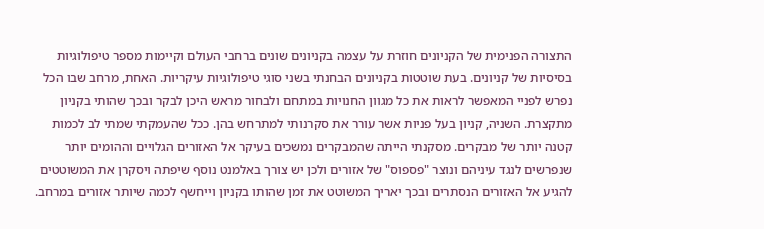התצורה הפנימית של הקניונים חוזרת על עצמה בקניונים שונים ברחבי העולם וקיימות מספר טיפולוגיות בסיסיות של קניונים. בעת שוטטות בקניונים הבחנתי בשני סוגי טיפולוגיות עיקריות. האחת, מרחב שבו הכל נפרש לפניי המאפשר לראות את כל מגוון החנויות במתחם ולבחור מראש היכן לבקר ובכך שהותי בקניון מתקצרת. השניה, קניון בעל פניות אשר עורר את סקרנותי למתרחש בהן. ככל שהעמקתי שמתי לב לכמות קטנה יותר של מבקרים. מסקנתי הייתה שהמבקרים נמשכים בעיקר אל האזורים הגלויים וההומים יותר שנפרשים לנגד עיניהם ונוצר "פספוס" של אזורים ולכן יש צורך באלמנט נוסף שיפתה ויסקרן את המשוטטים להגיע אל האזורים הנסתרים ובכך יאריך המשוטט את זמן שהותו בקניון וייחשף לכמה שיותר אזורים במרחב.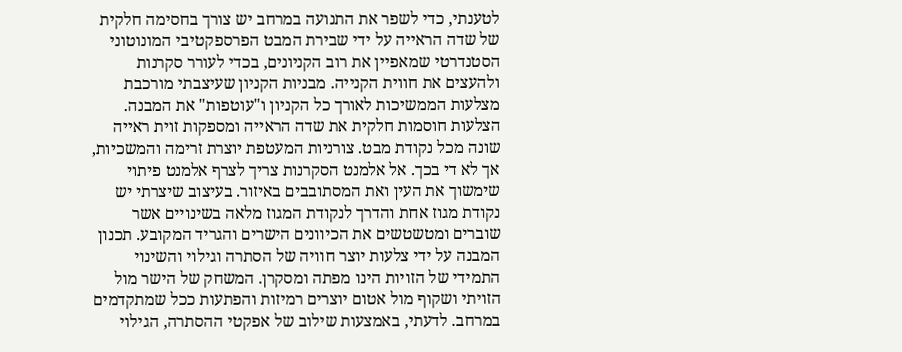לטענתי, כדי לשפר את התנועה במרחב יש צורך בחסימה חלקית של שדה הראייה על ידי שבירת המבט הפרספקטיבי המונוטוני הסטנדרטי שמאפיין את רוב הקניונים, בכדי לעורר סקרנות ולהעצים את חווית הקנייה. מבניות הקניון שעיצבתי מורכבת מצלעות הממשיכות לאורך כל הקניון ו"עוטפות" את המבנה. הצלעות חוסמות חלקית את שדה הראייה ומספקות זוית ראייה שונה מכל נקודת מבט. צורניות המעטפת יוצרת זרימה והמשכיות, אך לא די בכך. אל אלמנט הסקרנות צריך לצרף אלמנט פיתוי שימשוך את העין ואת המסתובבים באיזור. בעיצוב שיצרתי יש נקודת מגוז אחת והדרך לנקודת המגוז מלאה בשינויים אשר שוברים ומטשטשים את הכיוונים הישרים והגריד המקובע. תכנון המבנה על ידי צלעות יוצר חוויה של הסתרה וגילוי והשינוי התמידי של הזויות הינו מפתה ומסקרן. המשחק של הישר מול הזויתי ושקוף מול אטום יוצרים רמיזות והפתעות ככל שמתקדמים במרחב. לדעתי, באמצעות שילוב של אפקטי ההסתרה, הגילוי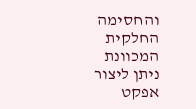והחסימה החלקית המכוונת ניתן ליצור אפקט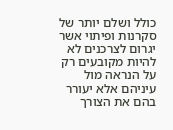כולל ושלם יותר של סקרנות ופיתוי אשר יגרום לצרכנים לא להיות מקובעים רק על הנראה מול עיניהם אלא יעורר בהם את הצורך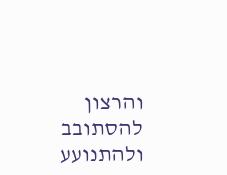והרצון להסתובב ולהתנועע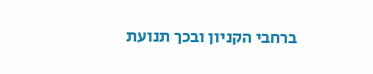ברחבי הקניון ובכך תנועת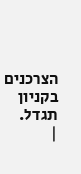הצרכנים בקניון תגדל.
|